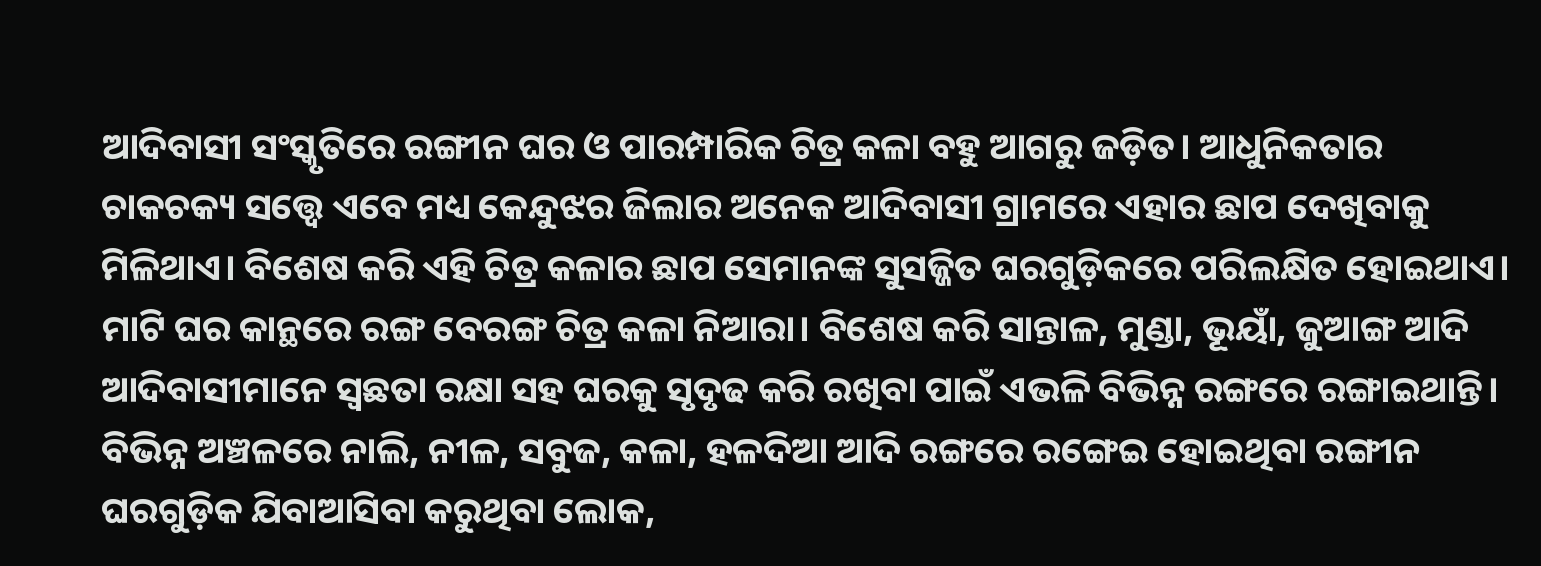ଆଦିବାସୀ ସଂସ୍କୃତିରେ ରଙ୍ଗୀନ ଘର ଓ ପାରମ୍ପାରିକ ଚିତ୍ର କଳା ବହୁ ଆଗରୁ ଜଡ଼ିତ। ଆଧୁନିକତାର ଚାକଚକ୍ୟ ସତ୍ତ୍ୱେ ଏବେ ମଧ୍ୟ କେନ୍ଦୁଝର ଜିଲାର ଅନେକ ଆଦିବାସୀ ଗ୍ରାମରେ ଏହାର ଛାପ ଦେଖିବାକୁ ମିଳିଥାଏ। ବିଶେଷ କରି ଏହି ଚିତ୍ର କଳାର ଛାପ ସେମାନଙ୍କ ସୁସଜ୍ଜିତ ଘରଗୁଡ଼ିକରେ ପରିଲକ୍ଷିତ ହୋଇଥାଏ। ମାଟି ଘର କାନ୍ଥରେ ରଙ୍ଗ ବେରଙ୍ଗ ଚିତ୍ର କଳା ନିଆରା। ବିଶେଷ କରି ସାନ୍ତାଳ, ମୁଣ୍ଡା, ଭୂୟାଁ, ଜୁଆଙ୍ଗ ଆଦି ଆଦିବାସୀମାନେ ସ୍ବଛତା ରକ୍ଷା ସହ ଘରକୁ ସୃଦୃଢ କରି ରଖିବା ପାଇଁ ଏଭଳି ବିଭିନ୍ନ ରଙ୍ଗରେ ରଙ୍ଗାଇଥାନ୍ତି। ବିଭିନ୍ନ ଅଞ୍ଚଳରେ ନାଲି, ନୀଳ, ସବୁଜ, କଳା, ହଳଦିଆ ଆଦି ରଙ୍ଗରେ ରଙ୍ଗେଇ ହୋଇଥିବା ରଙ୍ଗୀନ ଘରଗୁଡ଼ିକ ଯିବାଆସିବା କରୁଥିବା ଲୋକ,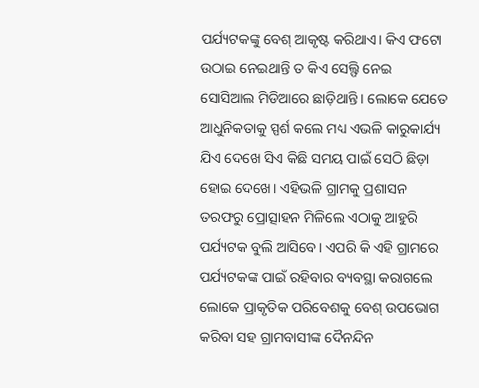ପର୍ଯ୍ୟଟକଙ୍କୁ ବେଶ୍ ଆକୃଷ୍ଟ କରିଥାଏ। କିଏ ଫଟୋ ଉଠାଇ ନେଇଥାନ୍ତି ତ କିଏ ସେଲ୍ଫି ନେଇ ସୋସିଆଲ ମିଡିଆରେ ଛାଡ଼ିଥାନ୍ତି। ଲୋକେ ଯେତେ ଆଧୁନିକତାକୁ ସ୍ପର୍ଶ କଲେ ମଧ୍ୟ ଏଭଳି କାରୁକାର୍ଯ୍ୟ ଯିଏ ଦେଖେ ସିଏ କିଛି ସମୟ ପାଇଁ ସେଠି ଛିଡ଼ା ହୋଇ ଦେଖେ। ଏହିଭଳି ଗ୍ରାମକୁ ପ୍ରଶାସନ ତରଫରୁ ପ୍ରୋତ୍ସାହନ ମିଳିଲେ ଏଠାକୁ ଆହୁରି ପର୍ଯ୍ୟଟକ ବୁଲି ଆସିବେ। ଏପରି କି ଏହି ଗ୍ରାମରେ ପର୍ଯ୍ୟଟକଙ୍କ ପାଇଁ ରହିବାର ବ୍ୟବସ୍ଥା କରାଗଲେ ଲୋକେ ପ୍ରାକୃତିକ ପରିବେଶକୁ ବେଶ୍ ଉପଭୋଗ କରିବା ସହ ଗ୍ରାମବାସୀଙ୍କ ଦୈନନ୍ଦିନ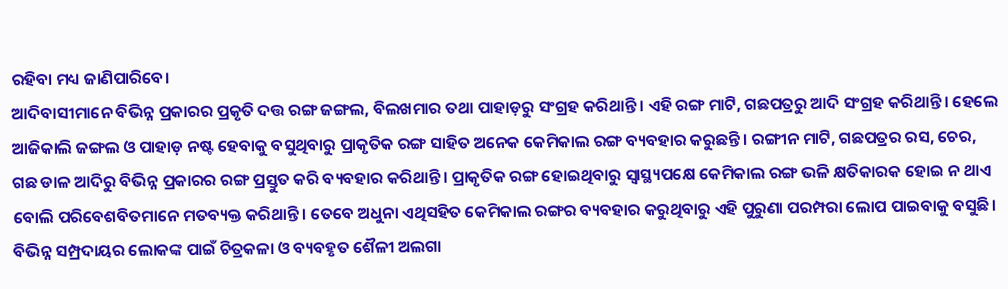ରହିବା ମଧ୍ୟ ଜାଣିପାରିବେ।
ଆଦିବାସୀମାନେ ବିଭିନ୍ନ ପ୍ରକାରର ପ୍ରକୃତି ଦତ୍ତ ରଙ୍ଗ ଜଙ୍ଗଲ, ବିଲଖମାର ତଥା ପାହାଡ଼ରୁ ସଂଗ୍ରହ କରିଥାନ୍ତି। ଏହି ରଙ୍ଗ ମାଟି, ଗଛପତ୍ରରୁ ଆଦି ସଂଗ୍ରହ କରିଥାନ୍ତି। ହେଲେ ଆଜିକାଲି ଜଙ୍ଗଲ ଓ ପାହାଡ଼ ନଷ୍ଟ ହେବାକୁ ବସୁଥିବାରୁ ପ୍ରାକୃତିକ ରଙ୍ଗ ସାହିତ ଅନେକ କେମିକାଲ ରଙ୍ଗ ବ୍ୟବହାର କରୁଛନ୍ତି। ରଙ୍ଗୀନ ମାଟି, ଗଛପତ୍ରର ରସ, ଚେର, ଗଛ ଡାଳ ଆଦିରୁ ବିଭିନ୍ନ ପ୍ରକାରର ରଙ୍ଗ ପ୍ରସ୍ତୁତ କରି ବ୍ୟବହାର କରିଥାନ୍ତି। ପ୍ରାକୃତିକ ରଙ୍ଗ ହୋଇଥିବାରୁ ସ୍ବାସ୍ଥ୍ୟପକ୍ଷେ କେମିକାଲ ରଙ୍ଗ ଭଳି କ୍ଷତିକାରକ ହୋଇ ନ ଥାଏ ବୋଲି ପରିବେଶବିତମାନେ ମତବ୍ୟକ୍ତ କରିଥାନ୍ତି। ତେବେ ଅଧୁନା ଏଥିସହିତ କେମିକାଲ ରଙ୍ଗର ବ୍ୟବହାର କରୁଥିବାରୁ ଏହି ପୁରୁଣା ପରମ୍ପରା ଲୋପ ପାଇବାକୁ ବସୁଛି।
ବିଭିନ୍ନ ସମ୍ପ୍ରଦାୟର ଲୋକଙ୍କ ପାଇଁ ଚିତ୍ରକଳା ଓ ବ୍ୟବହୃତ ଶୈଳୀ ଅଲଗା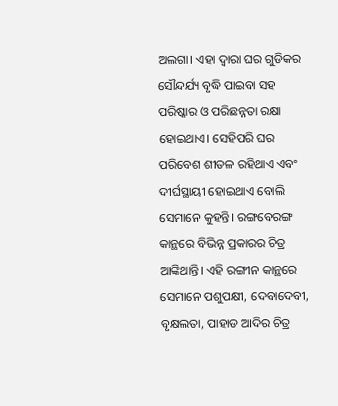ଅଲଗା। ଏହା ଦ୍ୱାରା ଘର ଗୁଡିକର ସୌନ୍ଦର୍ଯ୍ୟ ବୃଦ୍ଧି ପାଇବା ସହ ପରିଷ୍କାର ଓ ପରିଛନ୍ନତା ରକ୍ଷା ହୋଇଥାଏ। ସେହିପରି ଘର ପରିବେଶ ଶୀତଳ ରହିଥାଏ ଏବଂ ଦୀର୍ଘସ୍ଥାୟୀ ହୋଇଥାଏ ବୋଲି ସେମାନେ କୁହନ୍ତି। ରଙ୍ଗବେରଙ୍ଗ କାନ୍ଥରେ ବିଭିନ୍ନ ପ୍ରକାରର ଚିତ୍ର ଆଙ୍କିଥାନ୍ତି। ଏହି ରଙ୍ଗୀନ କାନ୍ଥରେ ସେମାନେ ପଶୁପକ୍ଷୀ, ଦେବାଦେବୀ, ବୃକ୍ଷଲତା, ପାହାଡ ଆଦିର ଚିତ୍ର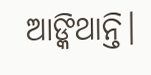ଆଙ୍କିଥାନ୍ତି।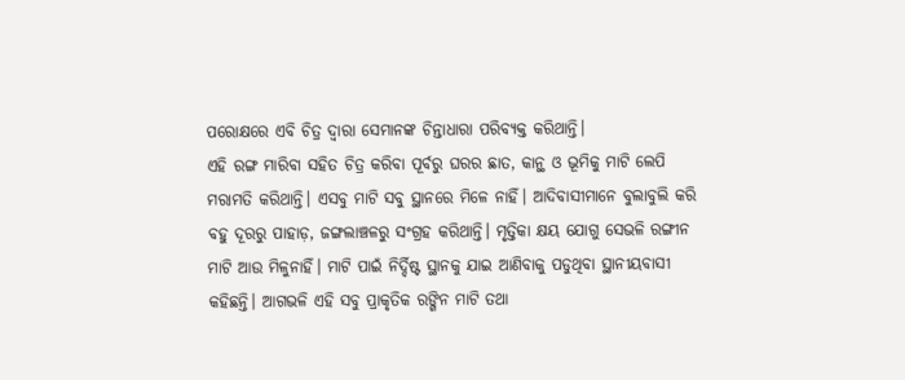ପରୋକ୍ଷରେ ଏବି ଚିତ୍ର ଦ୍ୱାରା ସେମାନଙ୍କ ଚିନ୍ତାଧାରା ପରିବ୍ୟକ୍ତ କରିଥାନ୍ତି।
ଏହି ରଙ୍ଗ ମାରିବା ସହିତ ଚିତ୍ର କରିବା ପୂର୍ବରୁ ଘରର ଛାତ, କାନ୍ଥ ଓ ଭୂମିକୁ ମାଟି ଲେପି ମରାମତି କରିଥାନ୍ତି। ଏସବୁ ମାଟି ସବୁ ସ୍ଥାନରେ ମିଳେ ନାହିଁ। ଆଦିବାସୀମାନେ ବୁଲାବୁଲି କରି ବହୁ ଦୂରରୁ ପାହାଡ଼, ଜଙ୍ଗଲାଞ୍ଚଳରୁ ସଂଗ୍ରହ କରିଥାନ୍ତି। ମୃତ୍ତିକା କ୍ଷୟ ଯୋଗୁ ସେଭଳି ରଙ୍ଗୀନ ମାଟି ଆଉ ମିଳୁନାହିଁ। ମାଟି ପାଇଁ ନିର୍ଦ୍ଦିଷ୍ଟ ସ୍ଥାନକୁ ଯାଇ ଆଣିବାକୁ ପଡୁଥିବା ସ୍ଥାନୀୟବାସୀ କହିଛନ୍ତି। ଆଗଭଳି ଏହି ସବୁ ପ୍ରାକୃତିକ ରଙ୍ଗିନ ମାଟି ତଥା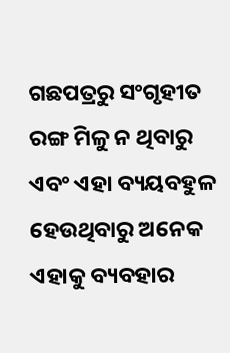ଗଛପତ୍ରରୁ ସଂଗୃହୀତ ରଙ୍ଗ ମିଳୁ ନ ଥିବାରୁ ଏବଂ ଏହା ବ୍ୟୟବହୁଳ ହେଉଥିବାରୁ ଅନେକ ଏହାକୁ ବ୍ୟବହାର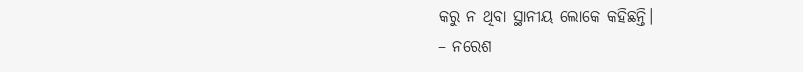କରୁ ନ ଥିବା ସ୍ଥାନୀୟ ଲୋକେ କହିଛନ୍ତି।
– ନରେଶ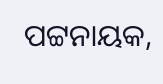ପଟ୍ଟନାୟକ,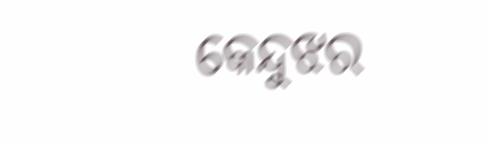କେନ୍ଦୁଝର